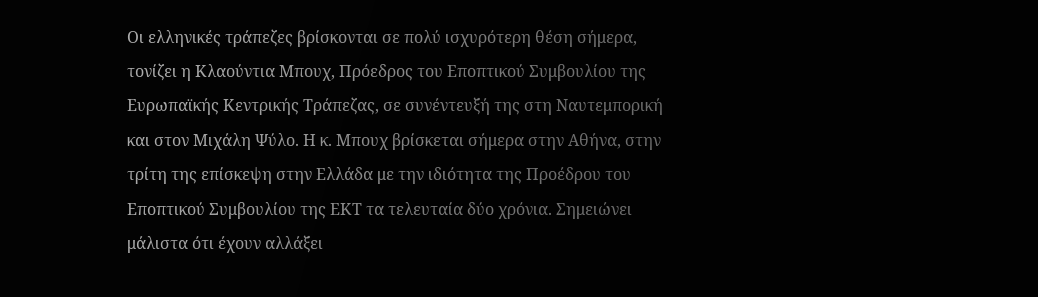Οι ελληνικές τράπεζες βρίσκονται σε πολύ ισχυρότερη θέση σήμερα, τονίζει η Κλαούντια Μπουχ, Πρόεδρος του Εποπτικού Συμβουλίου της Ευρωπαϊκής Κεντρικής Τράπεζας, σε συνέντευξή της στη Ναυτεμπορική και στον Μιχάλη Ψύλο. Η κ. Μπουχ βρίσκεται σήμερα στην Αθήνα, στην τρίτη της επίσκεψη στην Ελλάδα με την ιδιότητα της Προέδρου του Εποπτικού Συμβουλίου της ΕΚΤ τα τελευταία δύο χρόνια. Σημειώνει μάλιστα ότι έχουν αλλάξει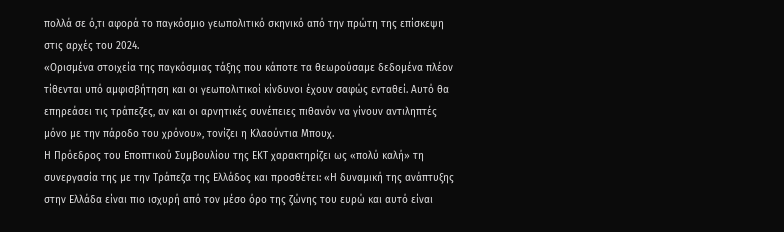πολλά σε ό,τι αφορά το παγκόσμιο γεωπολιτικό σκηνικό από την πρώτη της επίσκεψη στις αρχές του 2024.
«Ορισμένα στοιχεία της παγκόσμιας τάξης που κάποτε τα θεωρούσαμε δεδομένα πλέον τίθενται υπό αμφισβήτηση και οι γεωπολιτικοί κίνδυνοι έχουν σαφώς ενταθεί. Αυτό θα επηρεάσει τις τράπεζες, αν και οι αρνητικές συνέπειες πιθανόν να γίνουν αντιληπτές μόνο με την πάροδο του χρόνου», τονίζει η Κλαούντια Μπουχ.
Η Πρόεδρος του Εποπτικού Συμβουλίου της ΕΚΤ χαρακτηρίζει ως «πολύ καλή» τη συνεργασία της με την Τράπεζα της Ελλάδος και προσθέτει: «Η δυναμική της ανάπτυξης στην Ελλάδα είναι πιο ισχυρή από τον μέσο όρο της ζώνης του ευρώ και αυτό είναι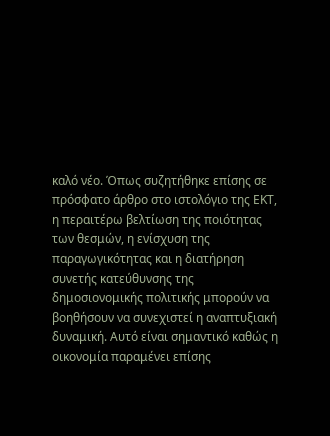καλό νέο. Όπως συζητήθηκε επίσης σε πρόσφατο άρθρο στο ιστολόγιο της ΕΚΤ, η περαιτέρω βελτίωση της ποιότητας των θεσμών, η ενίσχυση της παραγωγικότητας και η διατήρηση συνετής κατεύθυνσης της δημοσιονομικής πολιτικής μπορούν να βοηθήσουν να συνεχιστεί η αναπτυξιακή δυναμική. Αυτό είναι σημαντικό καθώς η οικονομία παραμένει επίσης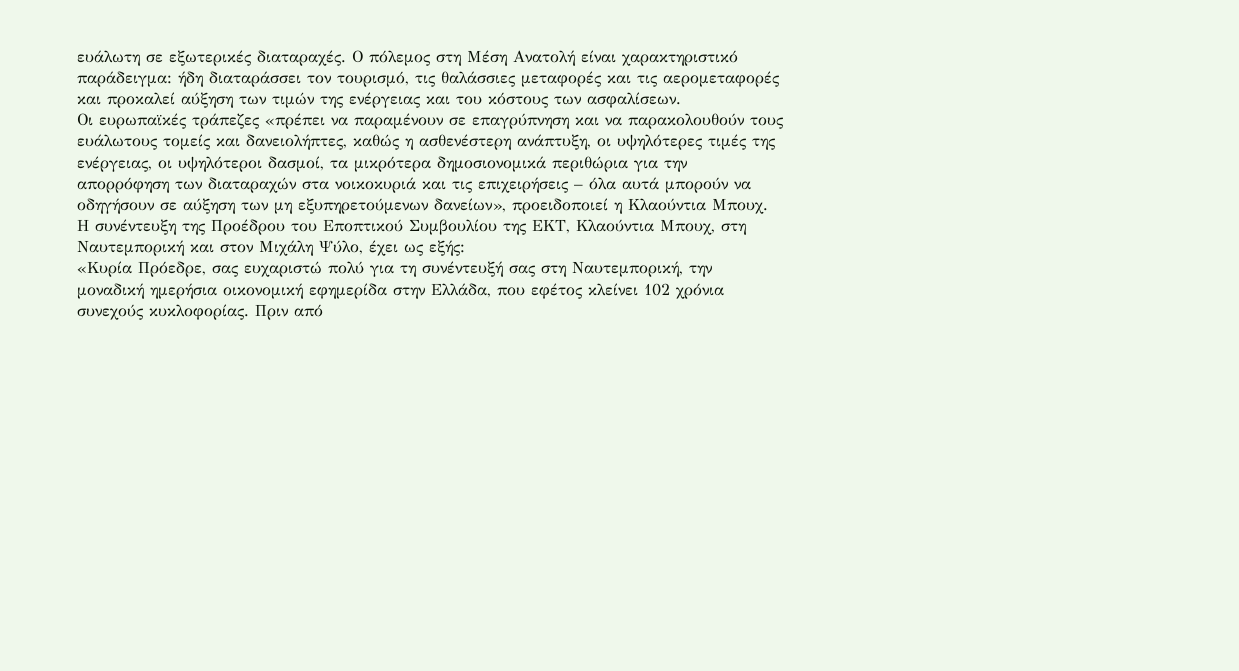ευάλωτη σε εξωτερικές διαταραχές. Ο πόλεμος στη Μέση Ανατολή είναι χαρακτηριστικό παράδειγμα: ήδη διαταράσσει τον τουρισμό, τις θαλάσσιες μεταφορές και τις αερομεταφορές και προκαλεί αύξηση των τιμών της ενέργειας και του κόστους των ασφαλίσεων.
Οι ευρωπαϊκές τράπεζες «πρέπει να παραμένουν σε επαγρύπνηση και να παρακολουθούν τους ευάλωτους τομείς και δανειολήπτες, καθώς η ασθενέστερη ανάπτυξη, οι υψηλότερες τιμές της ενέργειας, οι υψηλότεροι δασμοί, τα μικρότερα δημοσιονομικά περιθώρια για την απορρόφηση των διαταραχών στα νοικοκυριά και τις επιχειρήσεις – όλα αυτά μπορούν να οδηγήσουν σε αύξηση των μη εξυπηρετούμενων δανείων», προειδοποιεί η Κλαούντια Μπουχ.
Η συνέντευξη της Προέδρου του Εποπτικού Συμβουλίου της ΕΚΤ, Κλαούντια Μπουχ, στη Ναυτεμπορική και στον Μιχάλη Ψύλο, έχει ως εξής:
«Κυρία Πρόεδρε, σας ευχαριστώ πολύ για τη συνέντευξή σας στη Ναυτεμπορική, την μοναδική ημερήσια οικονομική εφημερίδα στην Ελλάδα, που εφέτος κλείνει 102 χρόνια συνεχούς κυκλοφορίας. Πριν από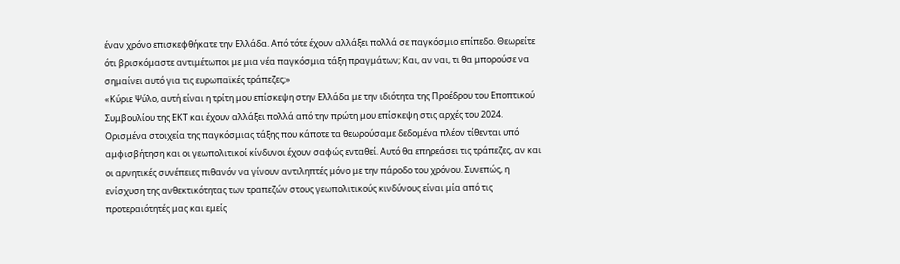έναν χρόνο επισκεφθήκατε την Ελλάδα. Από τότε έχουν αλλάξει πολλά σε παγκόσμιο επίπεδο. Θεωρείτε ότι βρισκόμαστε αντιμέτωποι με μια νέα παγκόσμια τάξη πραγμάτων; Και, αν ναι, τι θα μπορούσε να σημαίνει αυτό για τις ευρωπαϊκές τράπεζες;»
«Κύριε Ψύλο, αυτή είναι η τρίτη μου επίσκεψη στην Ελλάδα με την ιδιότητα της Προέδρου του Εποπτικού Συμβουλίου της ΕΚΤ και έχουν αλλάξει πολλά από την πρώτη μου επίσκεψη στις αρχές του 2024. Ορισμένα στοιχεία της παγκόσμιας τάξης που κάποτε τα θεωρούσαμε δεδομένα πλέον τίθενται υπό αμφισβήτηση και οι γεωπολιτικοί κίνδυνοι έχουν σαφώς ενταθεί. Αυτό θα επηρεάσει τις τράπεζες, αν και οι αρνητικές συνέπειες πιθανόν να γίνουν αντιληπτές μόνο με την πάροδο του χρόνου. Συνεπώς, η ενίσχυση της ανθεκτικότητας των τραπεζών στους γεωπολιτικούς κινδύνους είναι μία από τις προτεραιότητές μας και εμείς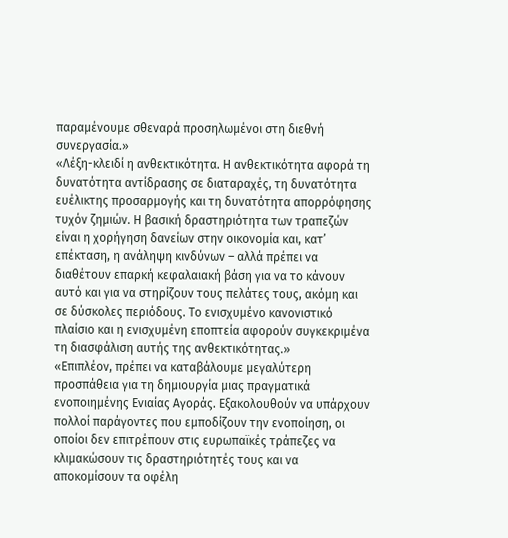παραμένουμε σθεναρά προσηλωμένοι στη διεθνή συνεργασία.»
«Λέξη-κλειδί η ανθεκτικότητα. Η ανθεκτικότητα αφορά τη δυνατότητα αντίδρασης σε διαταραχές, τη δυνατότητα ευέλικτης προσαρμογής και τη δυνατότητα απορρόφησης τυχόν ζημιών. Η βασική δραστηριότητα των τραπεζών είναι η χορήγηση δανείων στην οικονομία και, κατ’ επέκταση, η ανάληψη κινδύνων – αλλά πρέπει να διαθέτουν επαρκή κεφαλαιακή βάση για να το κάνουν αυτό και για να στηρίζουν τους πελάτες τους, ακόμη και σε δύσκολες περιόδους. Το ενισχυμένο κανονιστικό πλαίσιο και η ενισχυμένη εποπτεία αφορούν συγκεκριμένα τη διασφάλιση αυτής της ανθεκτικότητας.»
«Επιπλέον, πρέπει να καταβάλουμε μεγαλύτερη προσπάθεια για τη δημιουργία μιας πραγματικά ενοποιημένης Ενιαίας Αγοράς. Εξακολουθούν να υπάρχουν πολλοί παράγοντες που εμποδίζουν την ενοποίηση, οι οποίοι δεν επιτρέπουν στις ευρωπαϊκές τράπεζες να κλιμακώσουν τις δραστηριότητές τους και να αποκομίσουν τα οφέλη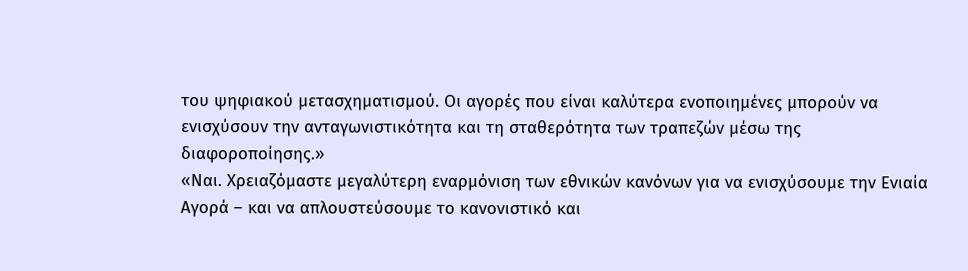του ψηφιακού μετασχηματισμού. Οι αγορές που είναι καλύτερα ενοποιημένες μπορούν να ενισχύσουν την ανταγωνιστικότητα και τη σταθερότητα των τραπεζών μέσω της διαφοροποίησης.»
«Ναι. Χρειαζόμαστε μεγαλύτερη εναρμόνιση των εθνικών κανόνων για να ενισχύσουμε την Ενιαία Αγορά – και να απλουστεύσουμε το κανονιστικό και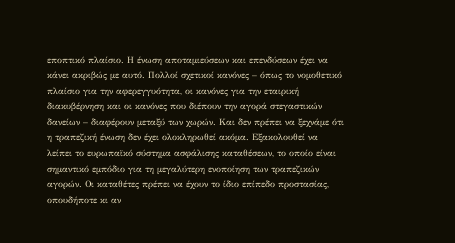εποπτικό πλαίσιο. Η ένωση αποταμιεύσεων και επενδύσεων έχει να κάνει ακριβώς με αυτό. Πολλοί σχετικοί κανόνες – όπως το νομοθετικό πλαίσιο για την αφερεγγυότητα, οι κανόνες για την εταιρική διακυβέρνηση και οι κανόνες που διέπουν την αγορά στεγαστικών δανείων – διαφέρουν μεταξύ των χωρών. Και δεν πρέπει να ξεχνάμε ότι η τραπεζική ένωση δεν έχει ολοκληρωθεί ακόμα. Εξακολουθεί να λείπει το ευρωπαϊκό σύστημα ασφάλισης καταθέσεων, το οποίο είναι σημαντικό εμπόδιο για τη μεγαλύτερη ενοποίηση των τραπεζικών αγορών. Οι καταθέτες πρέπει να έχουν το ίδιο επίπεδο προστασίας, οπουδήποτε κι αν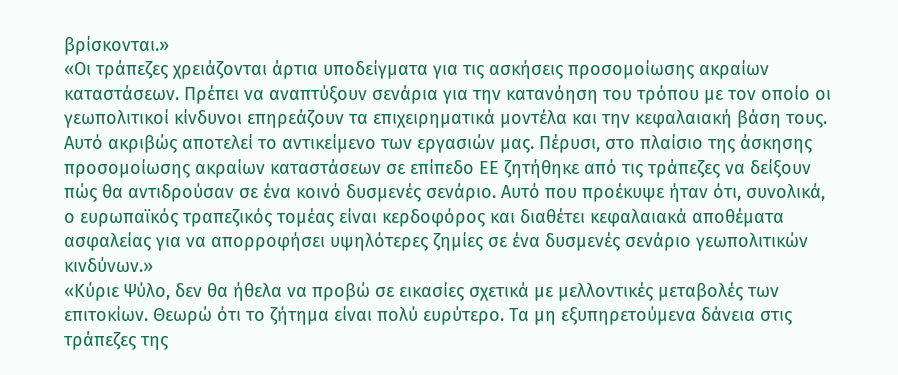βρίσκονται.»
«Οι τράπεζες χρειάζονται άρτια υποδείγματα για τις ασκήσεις προσομοίωσης ακραίων καταστάσεων. Πρέπει να αναπτύξουν σενάρια για την κατανόηση του τρόπου με τον οποίο οι γεωπολιτικοί κίνδυνοι επηρεάζουν τα επιχειρηματικά μοντέλα και την κεφαλαιακή βάση τους. Αυτό ακριβώς αποτελεί το αντικείμενο των εργασιών μας. Πέρυσι, στο πλαίσιο της άσκησης προσομοίωσης ακραίων καταστάσεων σε επίπεδο ΕΕ ζητήθηκε από τις τράπεζες να δείξουν πώς θα αντιδρούσαν σε ένα κοινό δυσμενές σενάριο. Αυτό που προέκυψε ήταν ότι, συνολικά, ο ευρωπαϊκός τραπεζικός τομέας είναι κερδοφόρος και διαθέτει κεφαλαιακά αποθέματα ασφαλείας για να απορροφήσει υψηλότερες ζημίες σε ένα δυσμενές σενάριο γεωπολιτικών κινδύνων.»
«Κύριε Ψύλο, δεν θα ήθελα να προβώ σε εικασίες σχετικά με μελλοντικές μεταβολές των επιτοκίων. Θεωρώ ότι το ζήτημα είναι πολύ ευρύτερο. Τα μη εξυπηρετούμενα δάνεια στις τράπεζες της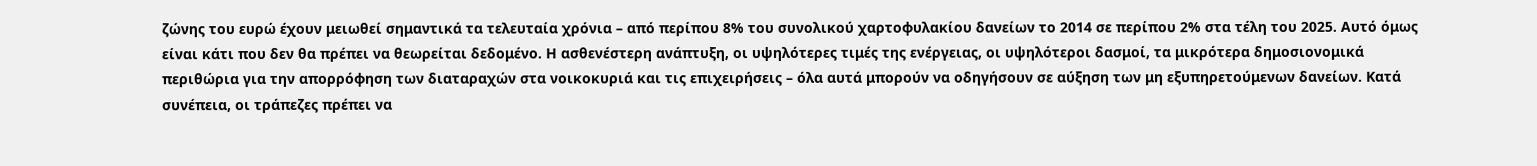ζώνης του ευρώ έχουν μειωθεί σημαντικά τα τελευταία χρόνια – από περίπου 8% του συνολικού χαρτοφυλακίου δανείων το 2014 σε περίπου 2% στα τέλη του 2025. Αυτό όμως είναι κάτι που δεν θα πρέπει να θεωρείται δεδομένο. Η ασθενέστερη ανάπτυξη, οι υψηλότερες τιμές της ενέργειας, οι υψηλότεροι δασμοί, τα μικρότερα δημοσιονομικά περιθώρια για την απορρόφηση των διαταραχών στα νοικοκυριά και τις επιχειρήσεις – όλα αυτά μπορούν να οδηγήσουν σε αύξηση των μη εξυπηρετούμενων δανείων. Κατά συνέπεια, οι τράπεζες πρέπει να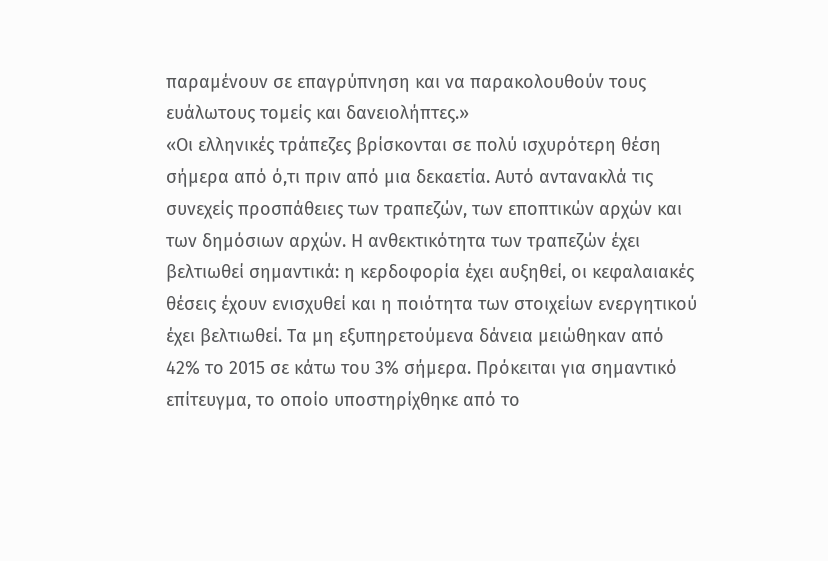παραμένουν σε επαγρύπνηση και να παρακολουθούν τους ευάλωτους τομείς και δανειολήπτες.»
«Οι ελληνικές τράπεζες βρίσκονται σε πολύ ισχυρότερη θέση σήμερα από ό,τι πριν από μια δεκαετία. Αυτό αντανακλά τις συνεχείς προσπάθειες των τραπεζών, των εποπτικών αρχών και των δημόσιων αρχών. Η ανθεκτικότητα των τραπεζών έχει βελτιωθεί σημαντικά: η κερδοφορία έχει αυξηθεί, οι κεφαλαιακές θέσεις έχουν ενισχυθεί και η ποιότητα των στοιχείων ενεργητικού έχει βελτιωθεί. Τα μη εξυπηρετούμενα δάνεια μειώθηκαν από 42% το 2015 σε κάτω του 3% σήμερα. Πρόκειται για σημαντικό επίτευγμα, το οποίο υποστηρίχθηκε από το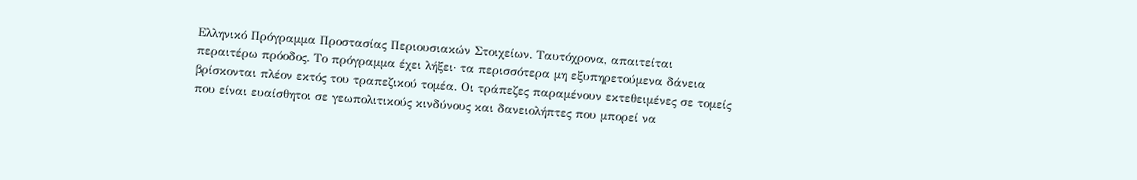Ελληνικό Πρόγραμμα Προστασίας Περιουσιακών Στοιχείων. Ταυτόχρονα, απαιτείται περαιτέρω πρόοδος. Το πρόγραμμα έχει λήξει· τα περισσότερα μη εξυπηρετούμενα δάνεια βρίσκονται πλέον εκτός του τραπεζικού τομέα. Οι τράπεζες παραμένουν εκτεθειμένες σε τομείς που είναι ευαίσθητοι σε γεωπολιτικούς κινδύνους και δανειολήπτες που μπορεί να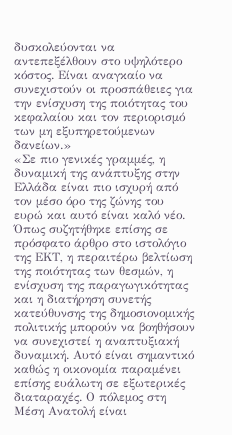δυσκολεύονται να αντεπεξέλθουν στο υψηλότερο κόστος. Είναι αναγκαίο να συνεχιστούν οι προσπάθειες για την ενίσχυση της ποιότητας του κεφαλαίου και τον περιορισμό των μη εξυπηρετούμενων δανείων.»
«Σε πιο γενικές γραμμές, η δυναμική της ανάπτυξης στην Ελλάδα είναι πιο ισχυρή από τον μέσο όρο της ζώνης του ευρώ και αυτό είναι καλό νέο. Όπως συζητήθηκε επίσης σε πρόσφατο άρθρο στο ιστολόγιο της ΕΚΤ, η περαιτέρω βελτίωση της ποιότητας των θεσμών, η ενίσχυση της παραγωγικότητας και η διατήρηση συνετής κατεύθυνσης της δημοσιονομικής πολιτικής μπορούν να βοηθήσουν να συνεχιστεί η αναπτυξιακή δυναμική. Αυτό είναι σημαντικό καθώς η οικονομία παραμένει επίσης ευάλωτη σε εξωτερικές διαταραχές. Ο πόλεμος στη Μέση Ανατολή είναι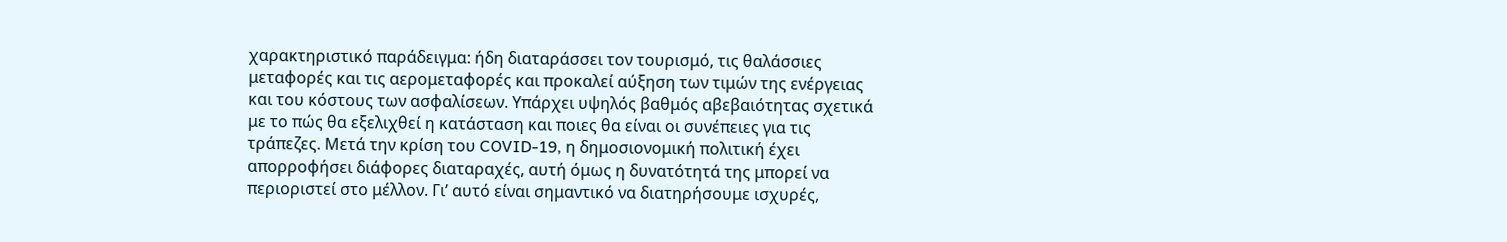χαρακτηριστικό παράδειγμα: ήδη διαταράσσει τον τουρισμό, τις θαλάσσιες μεταφορές και τις αερομεταφορές και προκαλεί αύξηση των τιμών της ενέργειας και του κόστους των ασφαλίσεων. Υπάρχει υψηλός βαθμός αβεβαιότητας σχετικά με το πώς θα εξελιχθεί η κατάσταση και ποιες θα είναι οι συνέπειες για τις τράπεζες. Μετά την κρίση του COVID-19, η δημοσιονομική πολιτική έχει απορροφήσει διάφορες διαταραχές, αυτή όμως η δυνατότητά της μπορεί να περιοριστεί στο μέλλον. Γι’ αυτό είναι σημαντικό να διατηρήσουμε ισχυρές,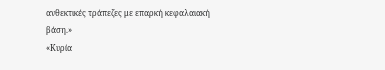ανθεκτικές τράπεζες με επαρκή κεφαλαιακή βάση.»
«Κυρία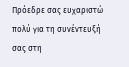Πρόεδρε σας ευχαριστώ πολύ για τη συνέντευξή σας στη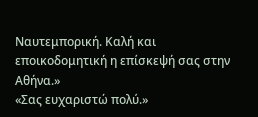Ναυτεμπορική. Καλή και εποικοδομητική η επίσκεψή σας στην Αθήνα.»
«Σας ευχαριστώ πολύ.»